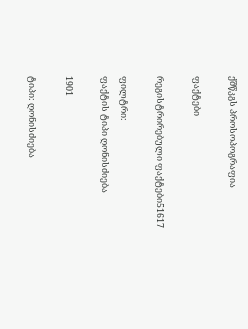ქშწკგს პროსოპოგრაფია

ფაქტები

რეგისტრირებული ფაქტები51617

ფილტრი:
ფაქტის ტიპი ღონისძიება

1901

ტიპი: ღონისძიება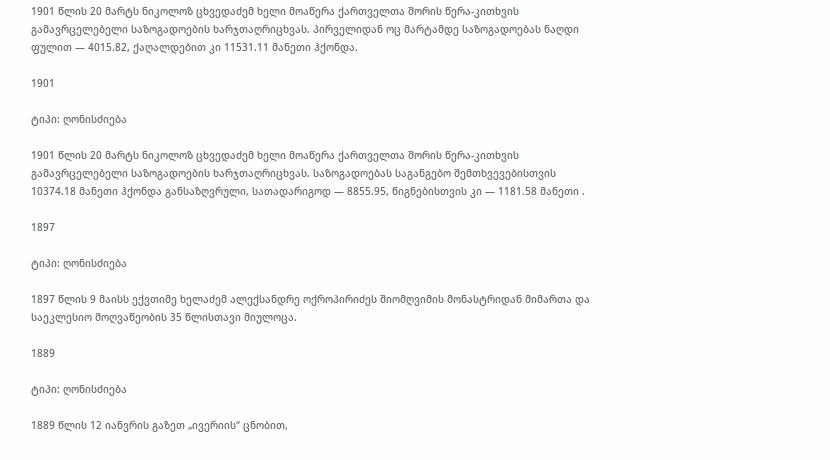1901 წლის 20 მარტს ნიკოლოზ ცხვედაძემ ხელი მოაწერა ქართველთა შორის წერა-კითხვის გამავრცელებელი საზოგადოების ხარჯთაღრიცხვას. პირველიდან ოც მარტამდე საზოგადოებას ნაღდი ფულით — 4015.82, ქაღალდებით კი 11531.11 მანეთი ჰქონდა.

1901

ტიპი: ღონისძიება

1901 წლის 20 მარტს ნიკოლოზ ცხვედაძემ ხელი მოაწერა ქართველთა შორის წერა-კითხვის გამავრცელებელი საზოგადოების ხარჯთაღრიცხვას. საზოგადოებას საგანგებო შემთხვევებისთვის 10374.18 მანეთი ჰქონდა განსაზღვრული, სათადარიგოდ — 8855.95, წიგნებისთვის კი — 1181.58 მანეთი .

1897

ტიპი: ღონისძიება

1897 წლის 9 მაისს ექვთიმე ხელაძემ ალექსანდრე ოქროპირიძეს შიომღვიმის მონასტრიდან მიმართა და საეკლესიო მოღვაწეობის 35 წლისთავი მიულოცა.

1889

ტიპი: ღონისძიება

1889 წლის 12 იანვრის გაზეთ „ივერიის“ ცნობით,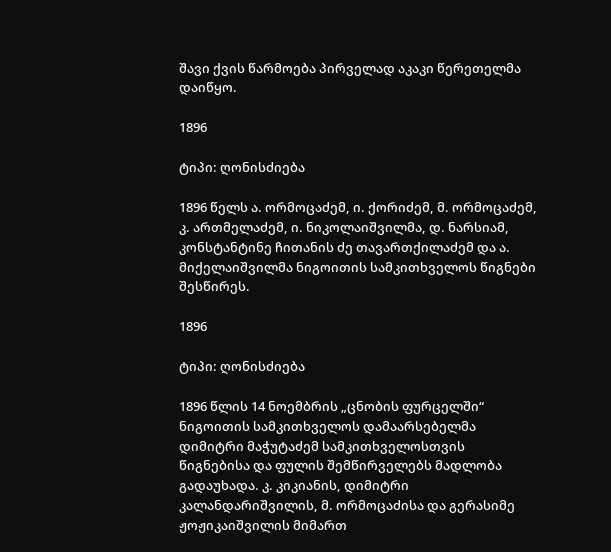შავი ქვის წარმოება პირველად აკაკი წერეთელმა დაიწყო.

1896

ტიპი: ღონისძიება

1896 წელს ა. ორმოცაძემ, ი. ქორიძემ, მ. ორმოცაძემ, კ. ართმელაძემ, ი. ნიკოლაიშვილმა, დ. ნარსიამ, კონსტანტინე ჩითანის ძე თავართქილაძემ და ა. მიქელაიშვილმა ნიგოითის სამკითხველოს წიგნები შესწირეს.

1896

ტიპი: ღონისძიება

1896 წლის 14 ნოემბრის „ცნობის ფურცელში“ ნიგოითის სამკითხველოს დამაარსებელმა დიმიტრი მაჭუტაძემ სამკითხველოსთვის წიგნებისა და ფულის შემწირველებს მადლობა გადაუხადა. კ. კიკიანის, დიმიტრი კალანდარიშვილის, მ. ორმოცაძისა და გერასიმე ჟოჟიკაიშვილის მიმართ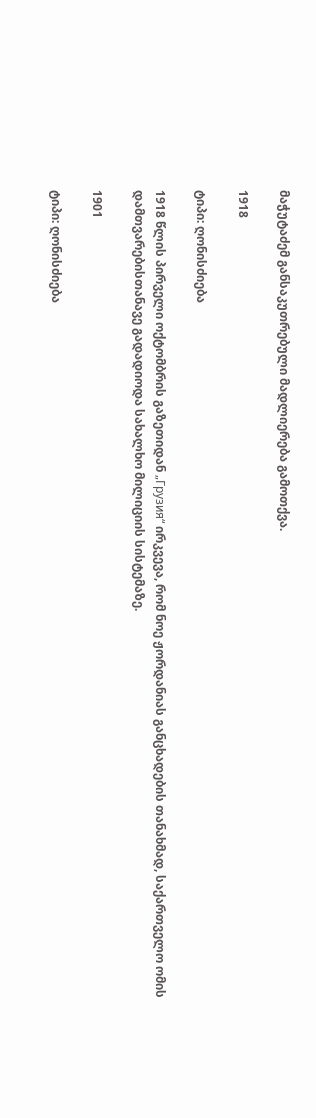მაჭუტაძემ განსაკუთრებული მადლიერება გამოთქვა.

1918

ტიპი: ღონისძიება

1918 წლის პირველი ოქტომბრის გაზეთიდან „Грузия“ ირკვევა, რომ ნოე ჟორდანიას განცხადების თანახმად, საქართველო ომის დამთვარებისთანავე გადადიოდა სახალხო მილიციის სისტემაზე.

1901

ტიპი: ღონისძიება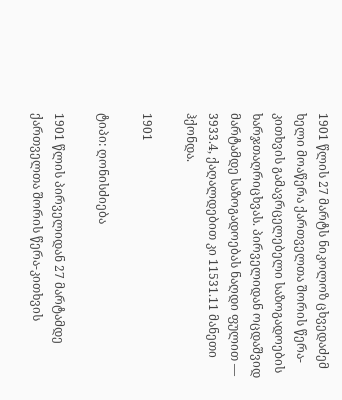1901 წლის 27 მარტს ნიკოლოზ ცხვედაძემ ხელი მოაწერა ქართველთა შორის წერა-კითხვის გამავრცელებელი საზოგადოების ხარჯთაღრიცხვას. პირველიდან ოცდაშვიდ მარტამდე საზოგადოებას ნაღდი ფულით — 3933.4, ქაღალდებით კი 11531.11 მანეთი ჰქონდა.

1901

ტიპი: ღონისძიება

1901 წლის პირველიდან 27 მარტამდე ქართველთა შორის წერა-კითხვის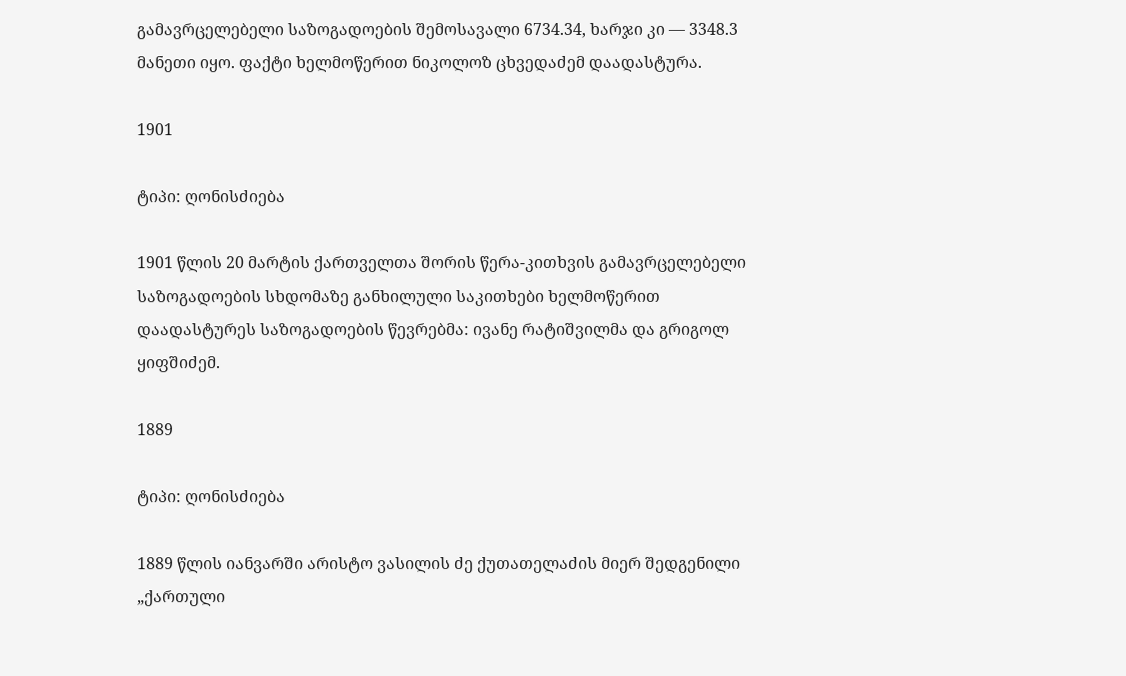გამავრცელებელი საზოგადოების შემოსავალი 6734.34, ხარჯი კი — 3348.3 მანეთი იყო. ფაქტი ხელმოწერით ნიკოლოზ ცხვედაძემ დაადასტურა.

1901

ტიპი: ღონისძიება

1901 წლის 20 მარტის ქართველთა შორის წერა-კითხვის გამავრცელებელი საზოგადოების სხდომაზე განხილული საკითხები ხელმოწერით დაადასტურეს საზოგადოების წევრებმა: ივანე რატიშვილმა და გრიგოლ ყიფშიძემ.

1889

ტიპი: ღონისძიება

1889 წლის იანვარში არისტო ვასილის ძე ქუთათელაძის მიერ შედგენილი „ქართული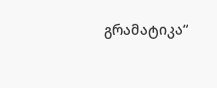გრამატიკა“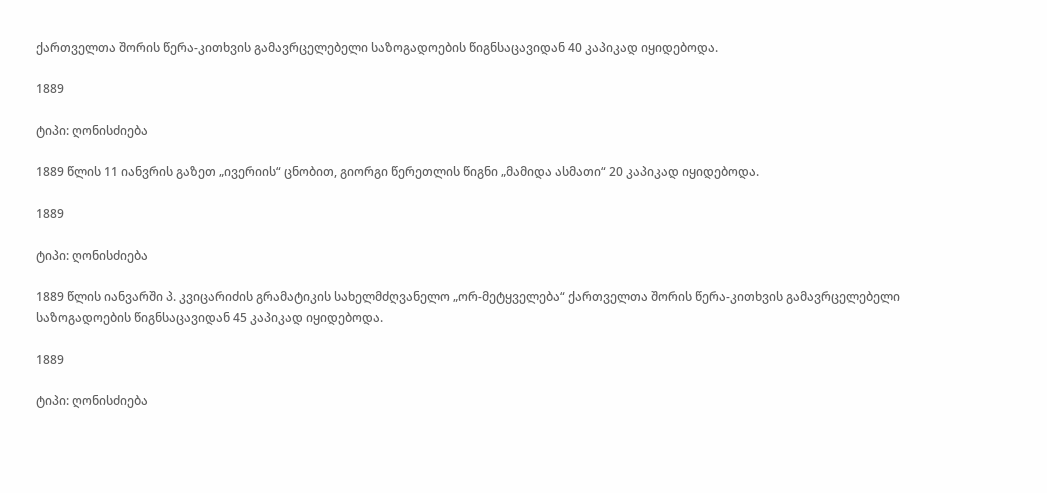ქართველთა შორის წერა-კითხვის გამავრცელებელი საზოგადოების წიგნსაცავიდან 40 კაპიკად იყიდებოდა.

1889

ტიპი: ღონისძიება

1889 წლის 11 იანვრის გაზეთ „ივერიის“ ცნობით, გიორგი წერეთლის წიგნი „მამიდა ასმათი“ 20 კაპიკად იყიდებოდა.

1889

ტიპი: ღონისძიება

1889 წლის იანვარში პ. კვიცარიძის გრამატიკის სახელმძღვანელო „ორ-მეტყველება“ ქართველთა შორის წერა-კითხვის გამავრცელებელი საზოგადოების წიგნსაცავიდან 45 კაპიკად იყიდებოდა.

1889

ტიპი: ღონისძიება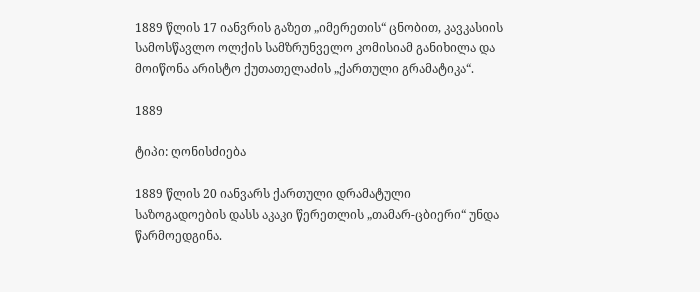1889 წლის 17 იანვრის გაზეთ „იმერეთის“ ცნობით, კავკასიის სამოსწავლო ოლქის სამზრუნველო კომისიამ განიხილა და მოიწონა არისტო ქუთათელაძის „ქართული გრამატიკა“.

1889

ტიპი: ღონისძიება

1889 წლის 20 იანვარს ქართული დრამატული საზოგადოების დასს აკაკი წერეთლის „თამარ-ცბიერი“ უნდა წარმოედგინა.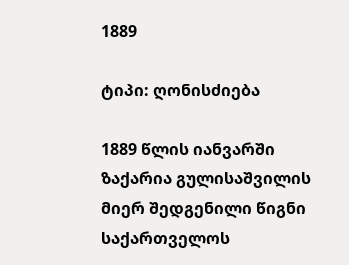1889

ტიპი: ღონისძიება

1889 წლის იანვარში ზაქარია გულისაშვილის მიერ შედგენილი წიგნი საქართველოს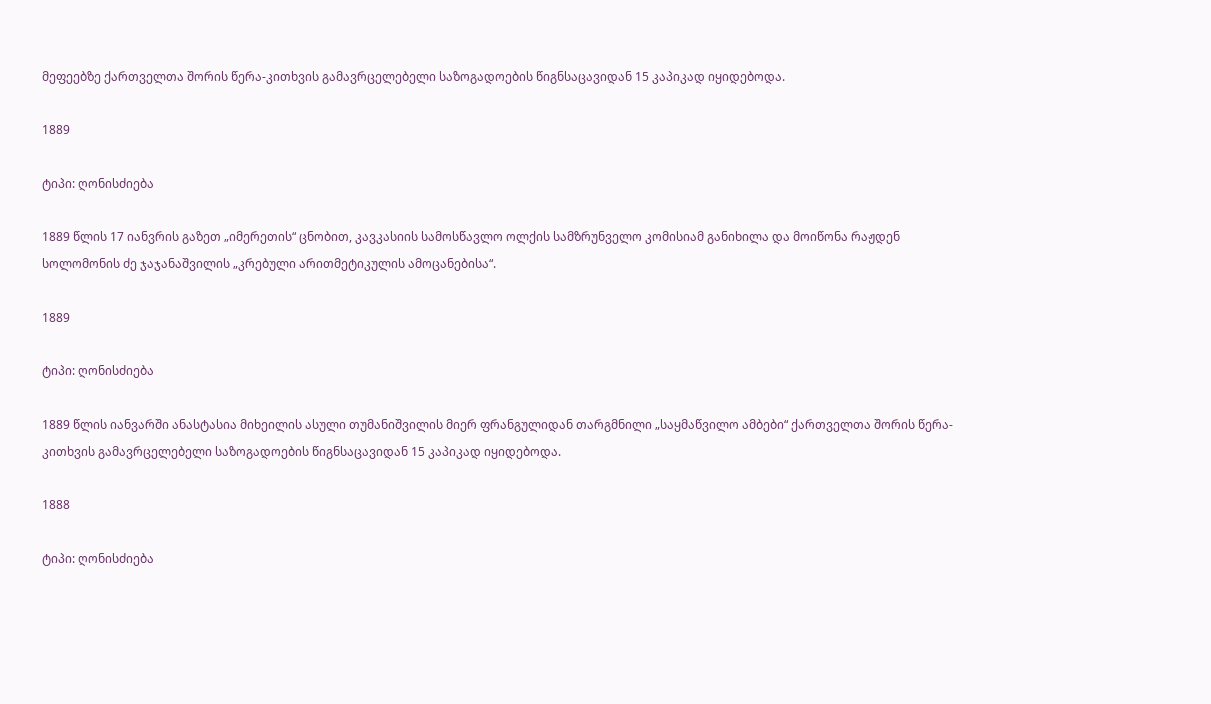მეფეებზე ქართველთა შორის წერა-კითხვის გამავრცელებელი საზოგადოების წიგნსაცავიდან 15 კაპიკად იყიდებოდა.

1889

ტიპი: ღონისძიება

1889 წლის 17 იანვრის გაზეთ „იმერეთის“ ცნობით, კავკასიის სამოსწავლო ოლქის სამზრუნველო კომისიამ განიხილა და მოიწონა რაჟდენ სოლომონის ძე ჯაჯანაშვილის „კრებული არითმეტიკულის ამოცანებისა“.

1889

ტიპი: ღონისძიება

1889 წლის იანვარში ანასტასია მიხეილის ასული თუმანიშვილის მიერ ფრანგულიდან თარგმნილი „საყმაწვილო ამბები“ ქართველთა შორის წერა-კითხვის გამავრცელებელი საზოგადოების წიგნსაცავიდან 15 კაპიკად იყიდებოდა.

1888

ტიპი: ღონისძიება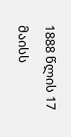1888 წლის 17 მაისს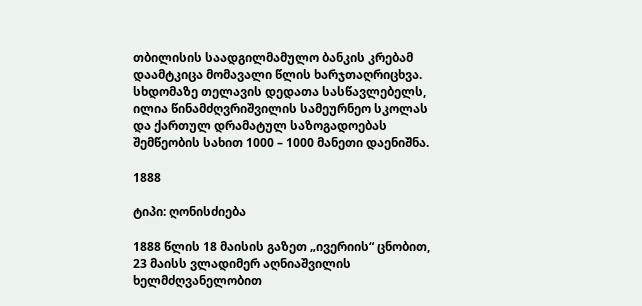თბილისის საადგილმამულო ბანკის კრებამ დაამტკიცა მომავალი წლის ხარჯთაღრიცხვა. სხდომაზე თელავის დედათა სასწავლებელს, ილია წინამძღვრიშვილის სამეურნეო სკოლას და ქართულ დრამატულ საზოგადოებას შემწეობის სახით 1000 – 1000 მანეთი დაენიშნა.

1888

ტიპი: ღონისძიება

1888 წლის 18 მაისის გაზეთ „ივერიის“ ცნობით, 23 მაისს ვლადიმერ აღნიაშვილის ხელმძღვანელობით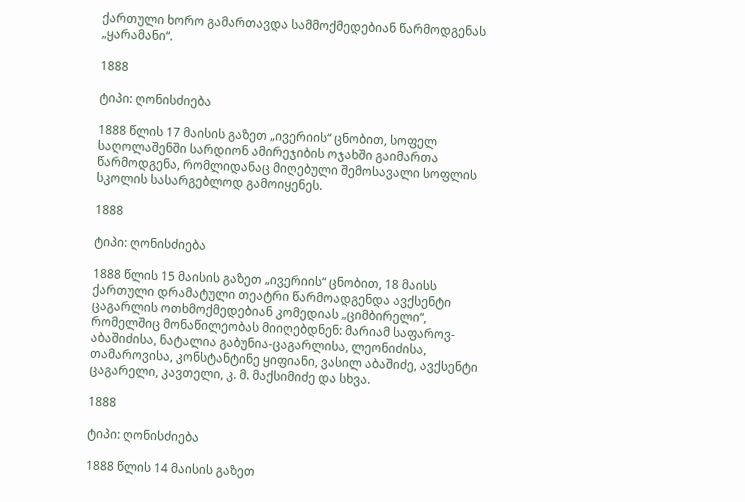ქართული ხორო გამართავდა სამმოქმედებიან წარმოდგენას „ყარამანი“.

1888

ტიპი: ღონისძიება

1888 წლის 17 მაისის გაზეთ „ივერიის“ ცნობით, სოფელ საღოლაშენში სარდიონ ამირეჯიბის ოჯახში გაიმართა წარმოდგენა, რომლიდანაც მიღებული შემოსავალი სოფლის სკოლის სასარგებლოდ გამოიყენეს.

1888

ტიპი: ღონისძიება

1888 წლის 15 მაისის გაზეთ „ივერიის“ ცნობით, 18 მაისს ქართული დრამატული თეატრი წარმოადგენდა ავქსენტი ცაგარლის ოთხმოქმედებიან კომედიას „ციმბირელი“, რომელშიც მონაწილეობას მიიღებდნენ: მარიამ საფაროვ-აბაშიძისა, ნატალია გაბუნია-ცაგარლისა, ლეონიძისა, თამაროვისა, კონსტანტინე ყიფიანი, ვასილ აბაშიძე, ავქსენტი ცაგარელი, კავთელი, კ. მ. მაქსიმიძე და სხვა.

1888

ტიპი: ღონისძიება

1888 წლის 14 მაისის გაზეთ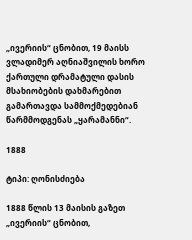„ივერიის“ ცნობით, 19 მაისს ვლადიმერ აღნიაშვილის ხორო ქართული დრამატული დასის მსახიობების დახმარებით გამართავდა სამმოქმედებიან წარმმოდგენას „ყარამანნი“.

1888

ტიპი: ღონისძიება

1888 წლის 13 მაისის გაზეთ „ივერიის“ ცნობით,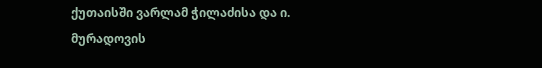ქუთაისში ვარლამ ჭილაძისა და ი. მურადოვის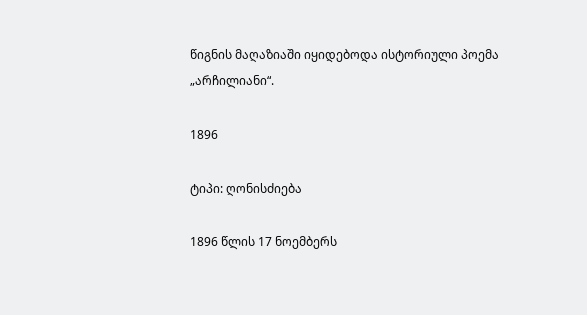წიგნის მაღაზიაში იყიდებოდა ისტორიული პოემა „არჩილიანი“.

1896

ტიპი: ღონისძიება

1896 წლის 17 ნოემბერს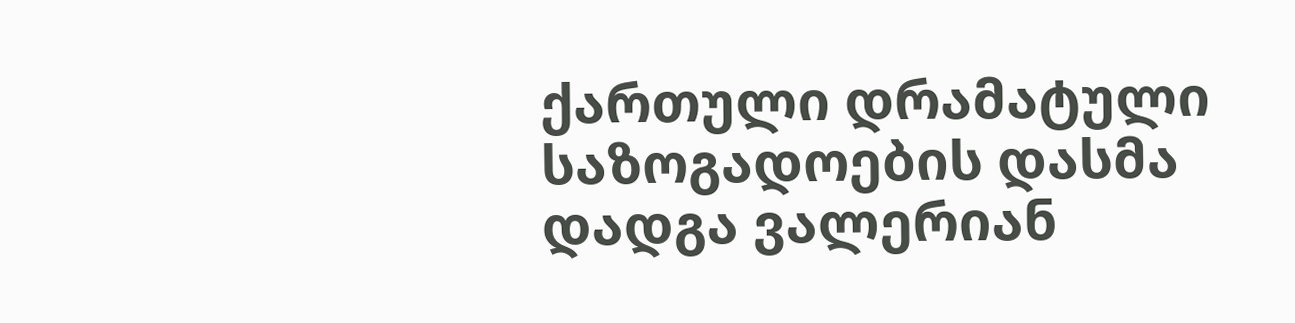ქართული დრამატული საზოგადოების დასმა დადგა ვალერიან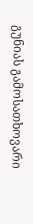გუნიას გამოსათხოვარი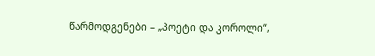წარმოდგენები – „პოეტი და კოროლი“,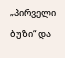„პირველი ბუზი“ და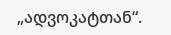„ადვოკატთან“.